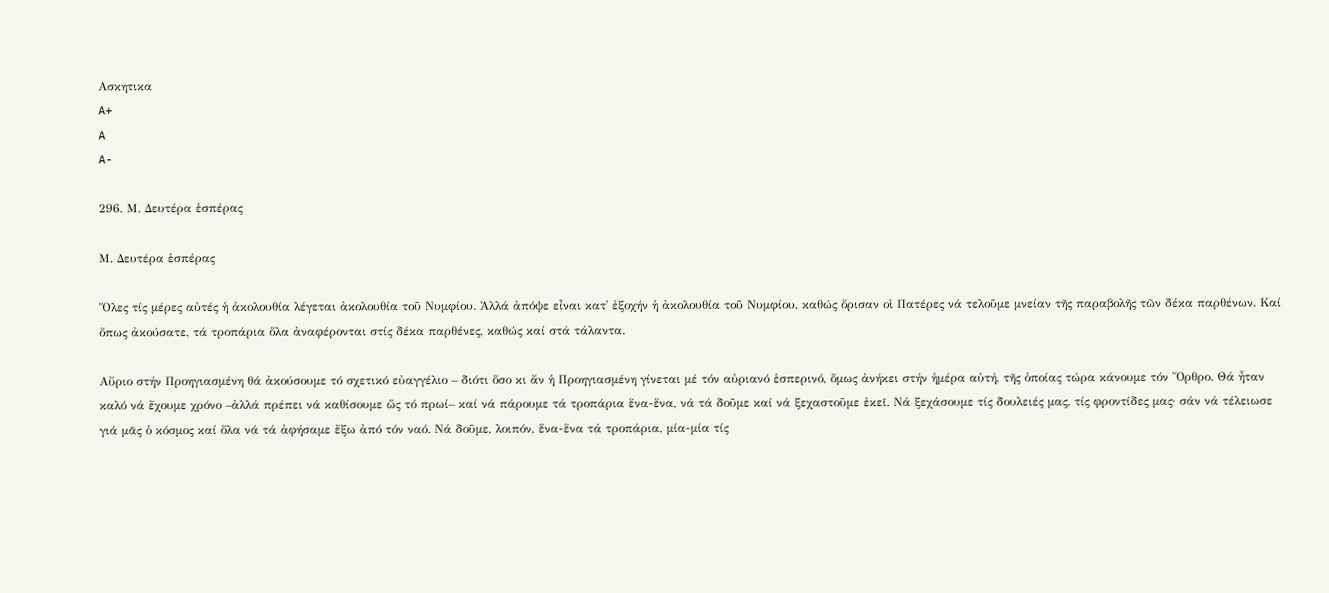Ασκητικα
A+
A
A-

296. Μ. Δευτέρα ἑσπέρας

Μ. Δευτέρα ἑσπέρας

Ὅλες τίς μέρες αὐτές ἡ ἀκολουθία λέγεται ἀκολουθία τοῦ Νυμφίου. Ἀλλά ἀπόψε εἶναι κατ᾿ ἐξοχήν ἡ ἀκολουθία τοῦ Νυμφίου, καθώς ὅρισαν οἱ Πατέρες νά τελοῦμε μνείαν τῆς παραβολῆς τῶν δέκα παρθένων. Καί ὅπως ἀκούσατε, τά τροπάρια ὅλα ἀναφέρονται στίς δέκα παρθένες, καθώς καί στά τάλαντα.

Αὔριο στήν Προηγιασμένη θά ἀκούσουμε τό σχετικό εὐαγγέλιο – διότι ὅσο κι ἄν ἡ Προηγιασμένη γίνεται μέ τόν αὐριανό ἑσπερινό, ὅμως ἀνήκει στήν ἡμέρα αὐτή, τῆς ὁποίας τώρα κάνουμε τόν Ὄρθρο. Θά ἦταν καλό νά ἔχουμε χρόνο –ἀλλά πρέπει νά καθίσουμε ὥς τό πρωί– καί νά πάρουμε τά τροπάρια ἕνα-ἕνα, νά τά δοῦμε καί νά ξεχαστοῦμε ἐκεῖ. Νά ξεχάσουμε τίς δουλειές μας, τίς φροντίδες μας· σάν νά τέλειωσε γιά μᾶς ὁ κόσμος καί ὅλα νά τά ἀφήσαμε ἔξω ἀπό τόν ναό. Νά δοῦμε, λοιπόν, ἕνα-ἕνα τά τροπάρια, μία-μία τίς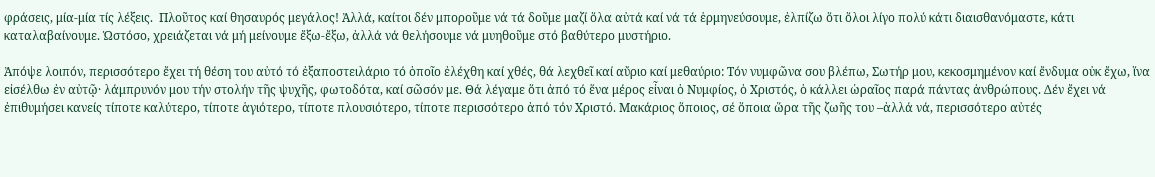φράσεις, μία-μία τίς λέξεις.  Πλοῦτος καί θησαυρός μεγάλος! Ἀλλά, καίτοι δέν μποροῦμε νά τά δοῦμε μαζί ὅλα αὐτά καί νά τά ἑρμηνεύσουμε, ἐλπίζω ὅτι ὅλοι λίγο πολύ κάτι διαισθανόμαστε, κάτι καταλαβαίνουμε. Ὡστόσο, χρειάζεται νά μή μείνουμε ἔξω-ἔξω, ἀλλά νά θελήσουμε νά μυηθοῦμε στό βαθύτερο μυστήριο.

Ἀπόψε λοιπόν, περισσότερο ἔχει τή θέση του αὐτό τό ἐξαποστειλάριο τό ὁποῖο ἐλέχθη καί χθές, θά λεχθεῖ καί αὔριο καί μεθαύριο: Τόν νυμφῶνα σου βλέπω, Σωτήρ μου, κεκοσμημένον καί ἔνδυμα οὐκ ἔχω, ἵνα εἰσέλθω ἐν αὐτῷ· λάμπρυνόν μου τήν στολήν τῆς ψυχῆς, φωτοδότα, καί σῶσόν με. Θά λέγαμε ὅτι ἀπό τό ἕνα μέρος εἶναι ὁ Νυμφίος, ὁ Χριστός, ὁ κάλλει ὡραῖος παρά πάντας ἀνθρώπους. Δέν ἔχει νά ἐπιθυμήσει κανείς τίποτε καλύτερο, τίποτε ἁγιότερο, τίποτε πλουσιότερο, τίποτε περισσότερο ἀπό τόν Χριστό. Μακάριος ὅποιος, σέ ὅποια ὥρα τῆς ζωῆς του –ἀλλά νά, περισσότερο αὐτές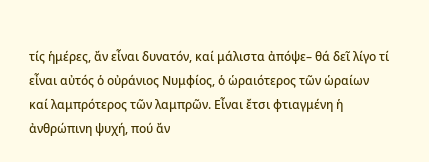τίς ἡμέρες, ἄν εἶναι δυνατόν, καί μάλιστα ἀπόψε– θά δεῖ λίγο τί εἶναι αὐτός ὁ οὐράνιος Νυμφίος, ὁ ὡραιότερος τῶν ὡραίων καί λαμπρότερος τῶν λαμπρῶν. Εἶναι ἔτσι φτιαγμένη ἡ ἀνθρώπινη ψυχή, πού ἄν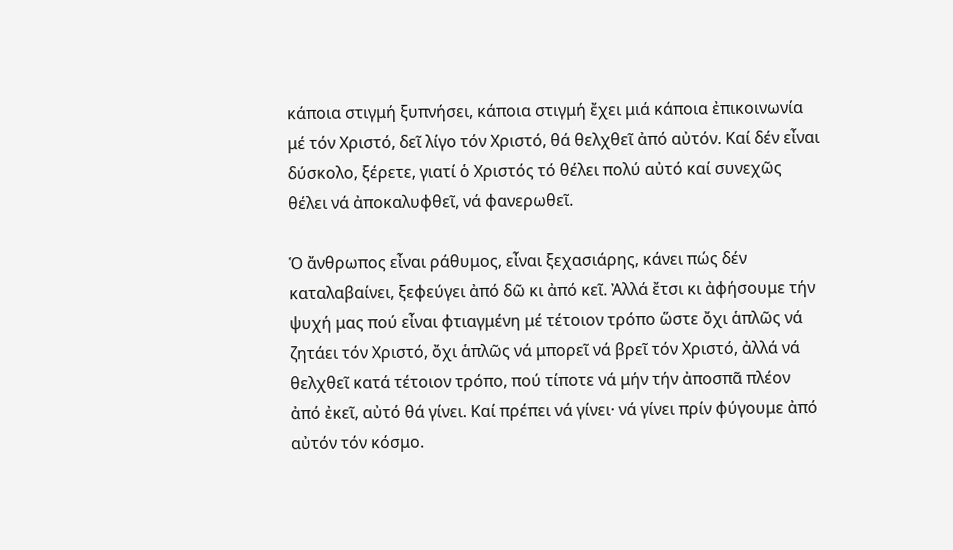κάποια στιγμή ξυπνήσει, κάποια στιγμή ἔχει μιά κάποια ἐπικοινωνία μέ τόν Χριστό, δεῖ λίγο τόν Χριστό, θά θελχθεῖ ἀπό αὐτόν. Καί δέν εἶναι δύσκολο, ξέρετε, γιατί ὁ Χριστός τό θέλει πολύ αὐτό καί συνεχῶς θέλει νά ἀποκαλυφθεῖ, νά φανερωθεῖ.

Ὁ ἄνθρωπος εἶναι ράθυμος, εἶναι ξεχασιάρης, κάνει πώς δέν καταλαβαίνει, ξεφεύγει ἀπό δῶ κι ἀπό κεῖ. Ἀλλά ἔτσι κι ἀφήσουμε τήν ψυχή μας πού εἶναι φτιαγμένη μέ τέτοιον τρόπο ὥστε ὄχι ἁπλῶς νά ζητάει τόν Χριστό, ὄχι ἁπλῶς νά μπορεῖ νά βρεῖ τόν Χριστό, ἀλλά νά θελχθεῖ κατά τέτοιον τρόπο, πού τίποτε νά μήν τήν ἀποσπᾶ πλέον ἀπό ἐκεῖ, αὐτό θά γίνει. Καί πρέπει νά γίνει· νά γίνει πρίν φύγουμε ἀπό αὐτόν τόν κόσμο.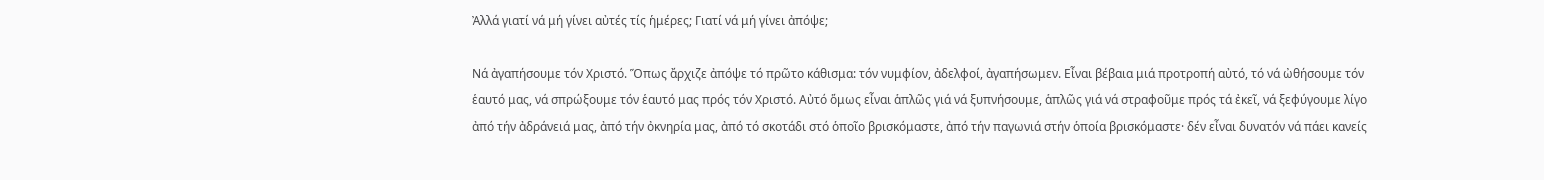Ἀλλά γιατί νά μή γίνει αὐτές τίς ἡμέρες; Γιατί νά μή γίνει ἀπόψε;

Νά ἀγαπήσουμε τόν Χριστό. Ὅπως ἄρχιζε ἀπόψε τό πρῶτο κάθισμα: τόν νυμφίον, ἀδελφοί, ἀγαπήσωμεν. Εἶναι βέβαια μιά προτροπή αὐτό, τό νά ὠθήσουμε τόν ἑαυτό μας, νά σπρώξουμε τόν ἑαυτό μας πρός τόν Χριστό. Αὐτό ὅμως εἶναι ἁπλῶς γιά νά ξυπνήσουμε, ἁπλῶς γιά νά στραφοῦμε πρός τά ἐκεῖ, νά ξεφύγουμε λίγο ἀπό τήν ἀδράνειά μας, ἀπό τήν ὀκνηρία μας, ἀπό τό σκοτάδι στό ὁποῖο βρισκόμαστε, ἀπό τήν παγωνιά στήν ὁποία βρισκόμαστε· δέν εἶναι δυνατόν νά πάει κανείς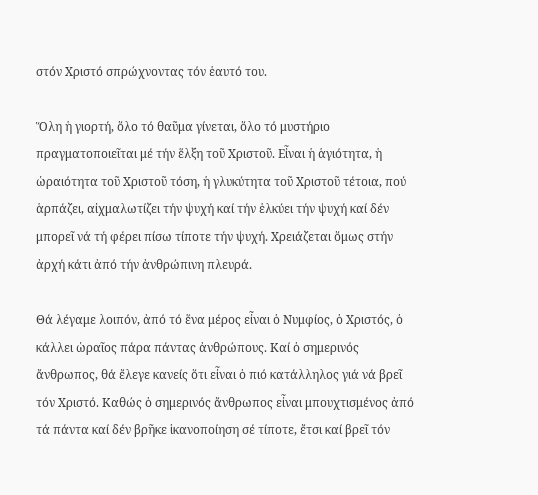στόν Χριστό σπρώχνοντας τόν ἑαυτό του.

Ὅλη ἡ γιορτή, ὅλο τό θαῦμα γίνεται, ὅλο τό μυστήριο πραγματοποιεῖται μέ τήν ἕλξη τοῦ Χριστοῦ. Εἶναι ἡ ἁγιότητα, ἡ ὡραιότητα τοῦ Χριστοῦ τόση, ἡ γλυκύτητα τοῦ Χριστοῦ τέτοια, πού ἁρπάζει, αἰχμαλωτίζει τήν ψυχή καί τήν ἑλκύει τήν ψυχή καί δέν μπορεῖ νά τή φέρει πίσω τίποτε τήν ψυχή. Χρειάζεται ὅμως στήν ἀρχή κάτι ἀπό τήν ἀνθρώπινη πλευρά.

Θά λέγαμε λοιπόν, ἀπό τό ἕνα μέρος εἶναι ὁ Νυμφίος, ὁ Χριστός, ὁ κάλλει ὡραῖος πάρα πάντας ἀνθρώπους. Καί ὁ σημερινός ἄνθρωπος, θά ἔλεγε κανείς ὅτι εἶναι ὁ πιό κατάλληλος γιά νά βρεῖ τόν Χριστό. Καθώς ὁ σημερινός ἄνθρωπος εἶναι μπουχτισμένος ἀπό τά πάντα καί δέν βρῆκε ἱκανοποίηση σέ τίποτε, ἔτσι καί βρεῖ τόν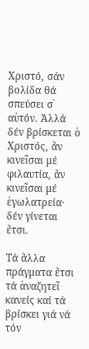Χριστό, σάν βολίδα θά σπεύσει σ᾿ αὐτόν. Ἀλλά δέν βρίσκεται ὁ Χριστός, ἄν κινεῖσαι μέ φιλαυτία, ἄν κινεῖσαι μέ ἐγωλατρεία· δέν γίνεται ἔτσι.

Τά ἄλλα πράγματα ἔτσι τά ἀναζητεῖ κανείς καί τά βρίσκει γιά νά τόν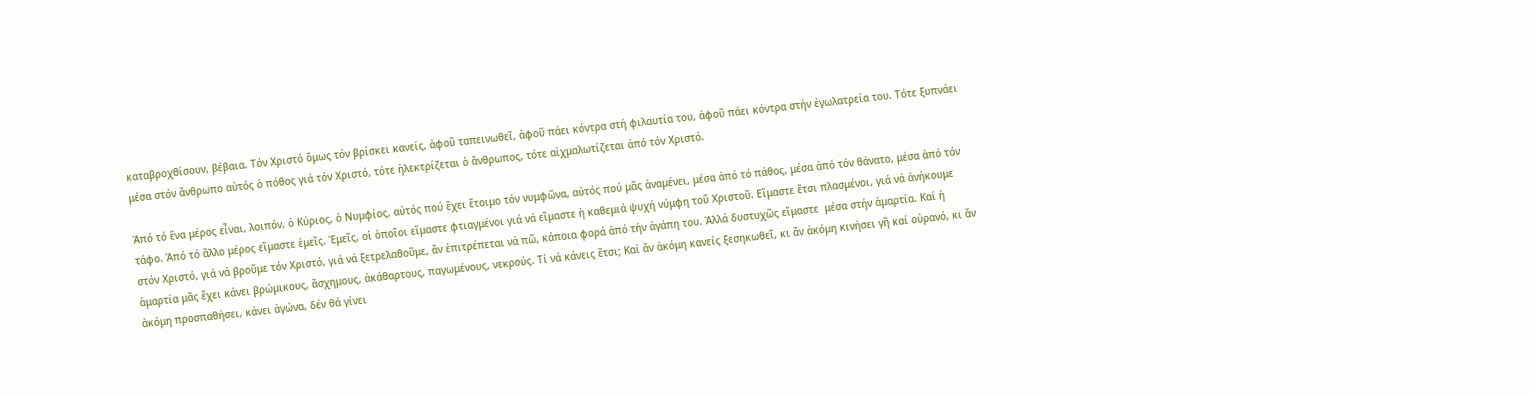καταβροχθίσουν, βέβαια. Τόν Χριστό ὅμως τόν βρίσκει κανείς, ἀφοῦ ταπεινωθεῖ, ἀφοῦ πάει κόντρα στή φιλαυτία του, ἀφοῦ πάει κόντρα στήν ἐγωλατρεία του. Τότε ξυπνάει μέσα στόν ἄνθρωπο αὐτός ὁ πόθος γιά τόν Χριστό, τότε ἠλεκτρίζεται ὁ ἄνθρωπος, τότε αἰχμαλωτίζεται ἀπό τόν Χριστό.

Ἀπό τό ἕνα μέρος εἶναι, λοιπόν, ὁ Κύριος, ὁ Νυμφίος, αὐτός πού ἔχει ἕτοιμο τόν νυμφῶνα, αὐτός πού μᾶς ἀναμένει, μέσα ἀπό τό πάθος, μέσα ἀπό τόν θάνατο, μέσα ἀπό τόν τάφο. Ἀπό τό ἄλλο μέρος εἴμαστε ἐμεῖς. Ἐμεῖς, οἱ ὁποῖοι εἴμαστε φτιαγμένοι γιά νά εἴμαστε ἡ καθεμιά ψυχή νύμφη τοῦ Χριστοῦ. Εἴμαστε ἔτσι πλασμένοι, γιά νά ἀνήκουμε στόν Χριστό, γιά νά βροῦμε τόν Χριστό, γιά νά ξετρελαθοῦμε, ἄν ἐπιτρέπεται νά πῶ, κάποια φορά ἀπό τήν ἀγάπη του. Ἀλλά δυστυχῶς εἴμαστε  μέσα στήν ἁμαρτία. Καί ἡ ἁμαρτία μᾶς ἔχει κάνει βρώμικους, ἄσχημους, ἀκάθαρτους, παγωμένους, νεκρούς. Τί νά κάνεις ἔτσι; Καί ἄν ἀκόμη κανείς ξεσηκωθεῖ, κι ἄν ἀκόμη κινήσει γῆ καί οὐρανό, κι ἄν ἀκόμη προσπαθήσει, κάνει ἀγώνα, δέν θά γίνει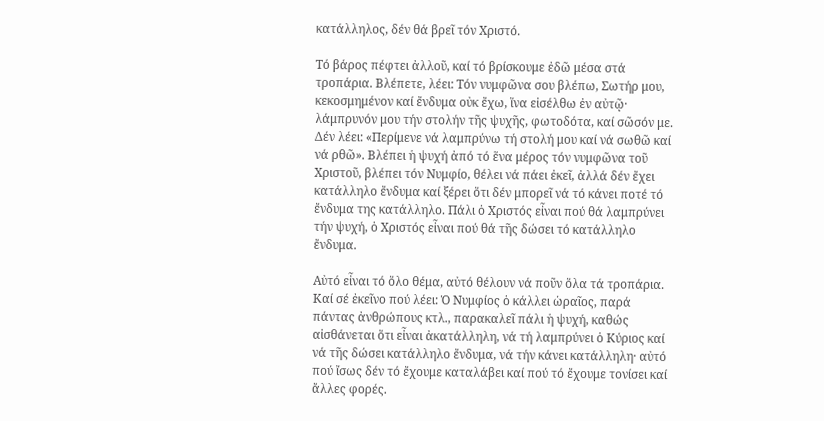κατάλληλος, δέν θά βρεῖ τόν Χριστό.

Τό βάρος πέφτει ἀλλοῦ, καί τό βρίσκουμε ἐδῶ μέσα στά τροπάρια. Βλέπετε, λέει: Τόν νυμφῶνα σου βλέπω, Σωτήρ μου, κεκοσμημένον καί ἔνδυμα οὐκ ἔχω, ἵνα εἰσέλθω ἐν αὐτῷ· λάμπρυνόν μου τήν στολήν τῆς ψυχῆς, φωτοδότα, καί σῶσόν με. Δέν λέει: «Περίμενε νά λαμπρύνω τή στολή μου καί νά σωθῶ καί νά ρθῶ». Βλέπει ἡ ψυχή ἀπό τό ἕνα μέρος τόν νυμφῶνα τοῦ Χριστοῦ, βλέπει τόν Νυμφίο, θέλει νά πάει ἐκεῖ, ἀλλά δέν ἔχει κατάλληλο ἔνδυμα καί ξέρει ὅτι δέν μπορεῖ νά τό κάνει ποτέ τό ἔνδυμα της κατάλληλο. Πάλι ὁ Χριστός εἶναι πού θά λαμπρύνει τήν ψυχή, ὁ Χριστός εἶναι πού θά τῆς δώσει τό κατάλληλο ἔνδυμα.

Αὐτό εἶναι τό ὅλο θέμα, αὐτό θέλουν νά ποῦν ὅλα τά τροπάρια. Καί σέ ἐκεῖνο πού λέει: Ὁ Νυμφίος ὁ κάλλει ὡραῖος, παρά πάντας ἀνθρώπους κτλ., παρακαλεῖ πάλι ἡ ψυχή, καθώς αἰσθάνεται ὅτι εἶναι ἀκατάλληλη, νά τή λαμπρύνει ὁ Κύριος καί νά τῆς δώσει κατάλληλο ἔνδυμα, νά τήν κάνει κατάλληλη· αὐτό πού ἴσως δέν τό ἔχουμε καταλάβει καί πού τό ἔχουμε τονίσει καί ἄλλες φορές.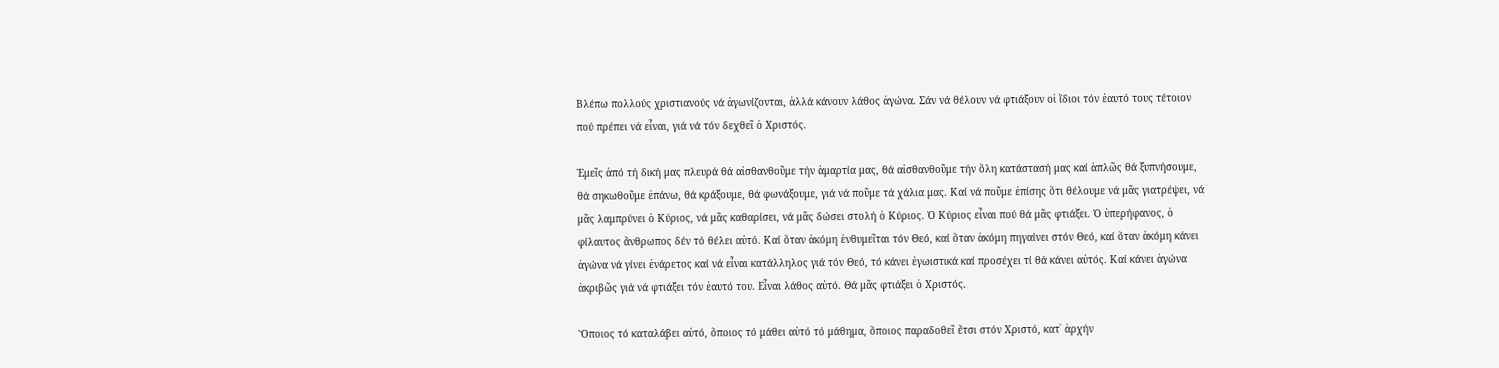Βλέπω πολλούς χριστιανούς νά ἀγωνίζονται, ἀλλά κάνουν λάθος ἀγώνα. Σάν νά θέλουν νά φτιάξουν οἱ ἴδιοι τόν ἑαυτό τους τέτοιον πού πρέπει νά εἶναι, γιά νά τόν δεχθεῖ ὁ Χριστός.

Ἐμεῖς ἀπό τή δική μας πλευρά θά αἰσθανθοῦμε τήν ἁμαρτία μας, θά αἰσθανθοῦμε τήν ὅλη κατάστασή μας καί ἁπλῶς θά ξυπνήσουμε, θά σηκωθοῦμε ἐπάνω, θά κράξουμε, θά φωνάξουμε, γιά νά ποῦμε τά χάλια μας. Καί νά ποῦμε ἐπίσης ὅτι θέλουμε νά μᾶς γιατρέψει, νά μᾶς λαμπρύνει ὁ Κύριος, νά μᾶς καθαρίσει, νά μᾶς δώσει στολή ὁ Κύριος. Ὁ Κύριος εἶναι πού θά μᾶς φτιάξει. Ὁ ὑπερήφανος, ὁ φίλαυτος ἄνθρωπος δέν τό θέλει αὐτό. Καί ὅταν ἀκόμη ἐνθυμεῖται τόν Θεό, καί ὅταν ἀκόμη πηγαίνει στόν Θεό, καί ὅταν ἀκόμη κάνει ἀγώνα νά γίνει ἐνάρετος καί νά εἶναι κατάλληλος γιά τόν Θεό, τό κάνει ἐγωιστικά καί προσέχει τί θά κάνει αὐτός. Καί κάνει ἀγώνα ἀκριβῶς γιά νά φτιάξει τόν ἑαυτό του. Εἶναι λάθος αὐτό. Θά μᾶς φτιάξει ὁ Χριστός.

Ὅποιος τό καταλάβει αὐτό, ὅποιος τό μάθει αὐτό τό μάθημα, ὅποιος παραδοθεῖ ἔτσι στόν Χριστό, κατ᾿ ἀρχήν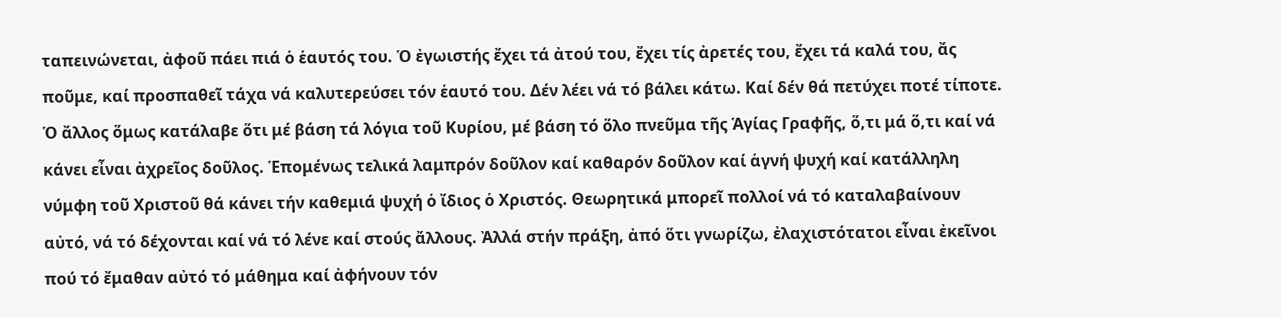ταπεινώνεται, ἀφοῦ πάει πιά ὁ ἑαυτός του. Ὁ ἐγωιστής ἔχει τά ἀτού του, ἔχει τίς ἀρετές του, ἔχει τά καλά του, ἄς ποῦμε, καί προσπαθεῖ τάχα νά καλυτερεύσει τόν ἑαυτό του. Δέν λέει νά τό βάλει κάτω. Καί δέν θά πετύχει ποτέ τίποτε. Ὁ ἄλλος ὅμως κατάλαβε ὅτι μέ βάση τά λόγια τοῦ Κυρίου, μέ βάση τό ὅλο πνεῦμα τῆς Ἁγίας Γραφῆς, ὅ,τι μά ὅ,τι καί νά κάνει εἶναι ἀχρεῖος δοῦλος. Ἑπομένως τελικά λαμπρόν δοῦλον καί καθαρόν δοῦλον καί ἁγνή ψυχή καί κατάλληλη νύμφη τοῦ Χριστοῦ θά κάνει τήν καθεμιά ψυχή ὁ ἴδιος ὁ Χριστός. Θεωρητικά μπορεῖ πολλοί νά τό καταλαβαίνουν αὐτό, νά τό δέχονται καί νά τό λένε καί στούς ἄλλους. Ἀλλά στήν πράξη, ἀπό ὅτι γνωρίζω, ἐλαχιστότατοι εἶναι ἐκεῖνοι πού τό ἔμαθαν αὐτό τό μάθημα καί ἀφήνουν τόν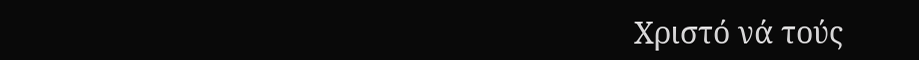Χριστό νά τούς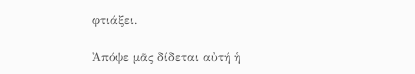φτιάξει.

Ἀπόψε μᾶς δίδεται αὐτή ἡ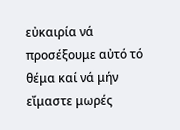εὐκαιρία νά προσέξουμε αὐτό τό θέμα καί νά μήν εἴμαστε μωρές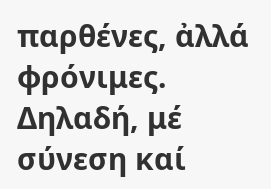παρθένες, ἀλλά φρόνιμες. Δηλαδή, μέ σύνεση καί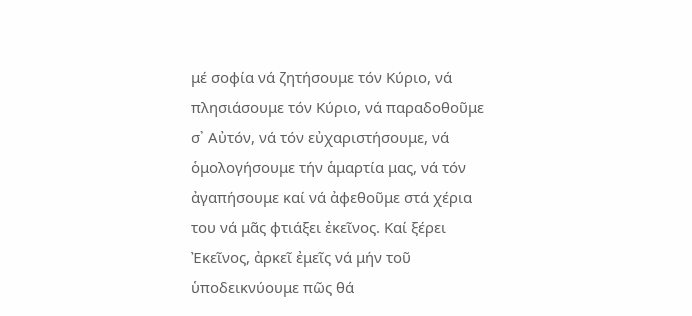μέ σοφία νά ζητήσουμε τόν Κύριο, νά πλησιάσουμε τόν Κύριο, νά παραδοθοῦμε σ᾿ Αὐτόν, νά τόν εὐχαριστήσουμε, νά ὁμολογήσουμε τήν ἁμαρτία μας, νά τόν ἀγαπήσουμε καί νά ἀφεθοῦμε στά χέρια του νά μᾶς φτιάξει ἐκεῖνος. Καί ξέρει Ἐκεῖνος, ἀρκεῖ ἐμεῖς νά μήν τοῦ ὑποδεικνύουμε πῶς θά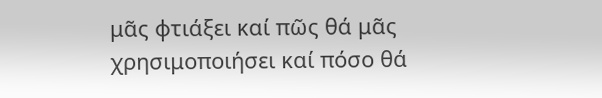μᾶς φτιάξει καί πῶς θά μᾶς χρησιμοποιήσει καί πόσο θά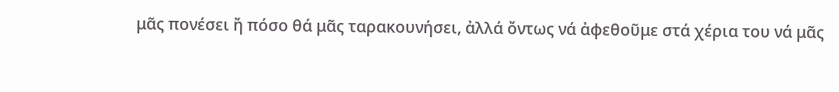μᾶς πονέσει ἤ πόσο θά μᾶς ταρακουνήσει, ἀλλά ὄντως νά ἀφεθοῦμε στά χέρια του νά μᾶς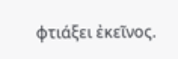φτιάξει ἐκεῖνος.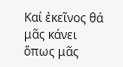Καί ἐκεῖνος θά μᾶς κάνει ὅπως μᾶς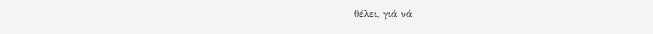θέλει, γιά νά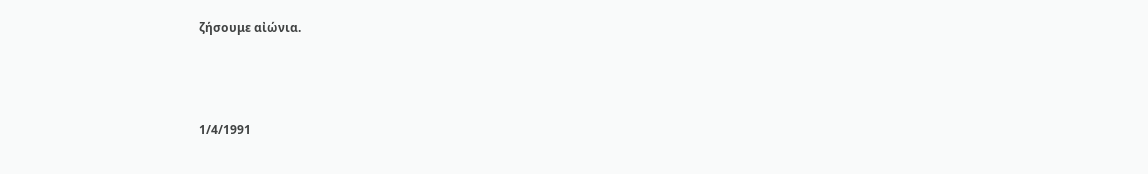ζήσουμε αἰώνια.



1/4/1991